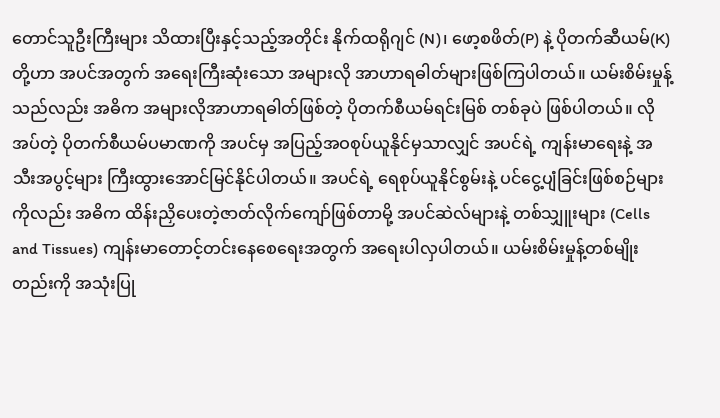တောင်သူဦးကြီးများ သိထားပြီးနှင့်သည့်အတိုင်း နိုက်ထရိုဂျင် (N)၊ ဖော့စဖိတ်(P) နဲ့ ပိုတက်ဆီယမ်(K) တို့ဟာ အပင်အတွက် အရေးကြီးဆုံးသော အများလို အာဟာရဓါတ်များဖြစ်ကြပါတယ်။ ယမ်းစိမ်းမှုန့်သည်လည်း အဓိက အများလိုအာဟာရဓါတ်ဖြစ်တဲ့ ပိုတက်စီယမ်ရင်းမြစ် တစ်ခုပဲ ဖြစ်ပါတယ်။ လိုအပ်တဲ့ ပိုတက်စီယမ်ပမာဏကို အပင်မှ အပြည့်အဝစုပ်ယူနိုင်မှသာလျှင် အပင်ရဲ့ ကျန်းမာရေးနဲ့ အသီးအပွင့်များ ကြီးထွားအောင်မြင်နိုင်ပါတယ်။ အပင်ရဲ့ ရေစုပ်ယူနိုင်စွမ်းနဲ့ ပင်ငွေ့ပျံခြင်းဖြစ်စဉ်များကိုလည်း အဓိက ထိန်းညှိပေးတဲ့ဇာတ်လိုက်ကျော်ဖြစ်တာမို့ အပင်ဆဲလ်များနဲ့ တစ်သျှူးများ (Cells and Tissues) ကျန်းမာတောင့်တင်းနေစေရေးအတွက် အရေးပါလှပါတယ်။ ယမ်းစိမ်းမှုန့်တစ်မျိုးတည်းကို အသုံးပြု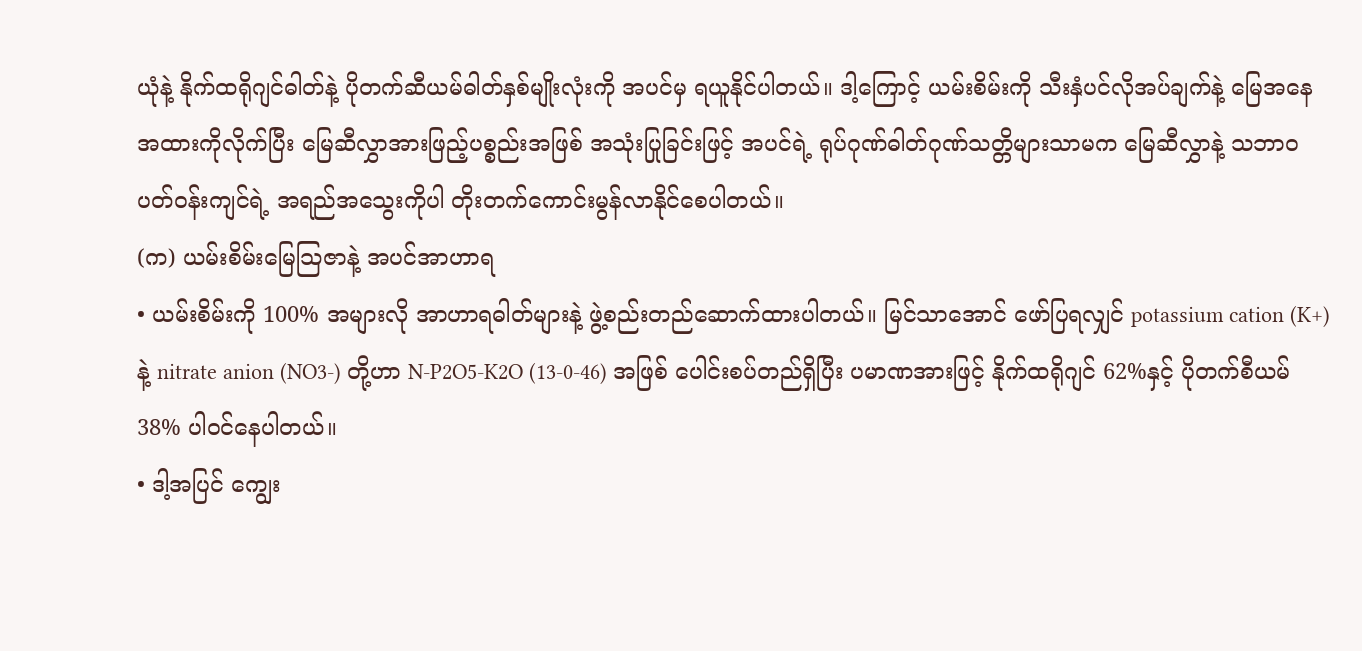ယုံနဲ့ နိုက်ထရိုဂျင်ဓါတ်နဲ့ ပိုတက်ဆီယမ်ဓါတ်နှစ်မျိုးလုံးကို အပင်မှ ရယူနိုင်ပါတယ်။ ဒါ့ကြောင့် ယမ်းစိမ်းကို သီးနှံပင်လိုအပ်ချက်နဲ့ မြေအနေအထားကိုလိုက်ပြီး မြေဆီလွှာအားဖြည့်ပစ္စည်းအဖြစ် အသုံးပြုခြင်းဖြင့် အပင်ရဲ့ ရုပ်ဂုဏ်ဓါတ်ဂုဏ်သတ္တိများသာမက မြေဆီလွှာနဲ့ သဘာဝပတ်ဝန်းကျင်ရဲ့ အရည်အသွေးကိုပါ တိုးတက်ကောင်းမွန်လာနိုင်စေပါတယ်။
(က) ယမ်းစိမ်းမြေသြဇာနဲ့ အပင်အာဟာရ
• ယမ်းစိမ်းကို 100% အများလို အာဟာရဓါတ်များနဲ့ ဖွဲ့စည်းတည်ဆောက်ထားပါတယ်။ မြင်သာအောင် ဖော်ပြရလျှင် potassium cation (K+) နဲ့ nitrate anion (NO3-) တို့ဟာ N-P2O5-K2O (13-0-46) အဖြစ် ပေါင်းစပ်တည်ရှိပြီး ပမာဏအားဖြင့် နိုက်ထရိုဂျင် 62%နှင့် ပိုတက်စီယမ် 38% ပါဝင်နေပါတယ်။
• ဒါ့အပြင် ကျွေး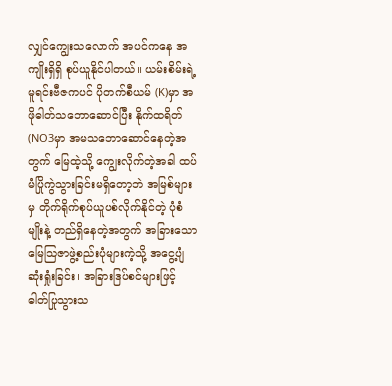လျှင်ကျွေးသလောက် အပင်ကနေ အကျိုးရှိရှိ စုပ်ယူနိုင်ပါတယ်။ ယမ်းစိမ်းရဲ့ မူရင်းဗီဇကပင် ပိုတက်စီယမ် (K)မှာ အဖိုဓါတ်သဘောဆောင်ပြီး နိုက်ထရိတ်(NO3မှာ အမသဘောဆောင်နေတဲ့အတွက် မြေထဲ့သို့ ကျွေးလိုက်တဲ့အခါ ထပ်မံပြိုကွဲသွားခြင်းမရှိတော့ဘဲ အမြစ်များမှ တိုက်ရိုက်စုပ်ယူပစ်လိုက်နိုင်တဲ့ ပုံစံမျိုးနဲ့ တည်ရှိနေတဲ့အတွက် အခြားသော မြေသြဇာဖွဲ့စည်းပုံများကဲ့သို့ အငွေ့ပျံဆုံးရှုံးခြင်း၊ အခြားဒြပ်စင်များဖြင့် ဓါတ်ပြုသွားသ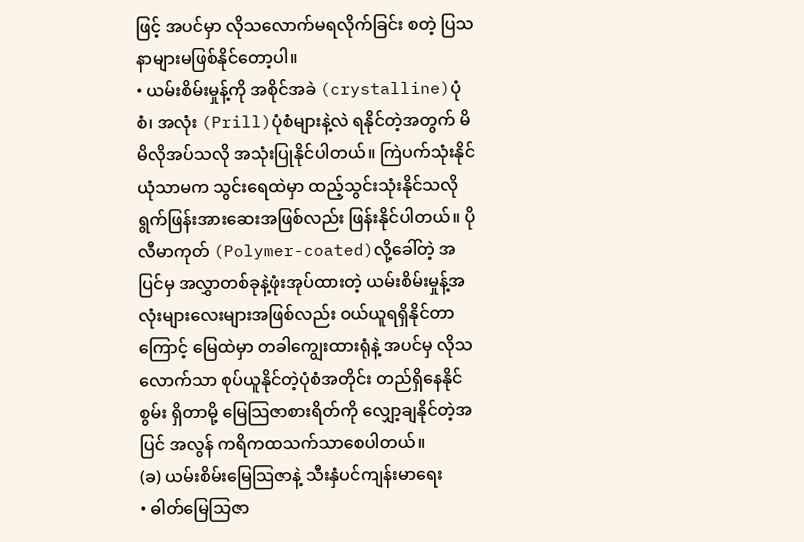ဖြင့် အပင်မှာ လိုသလောက်မရလိုက်ခြင်း စတဲ့ ပြသနာများမဖြစ်နိုင်တော့ပါ။
• ယမ်းစိမ်းမှုန့်ကို အစိုင်အခဲ (crystalline)ပုံစံ၊ အလုံး (Prill)ပုံစံများနဲ့လဲ ရနိုင်တဲ့အတွက် မိမိလိုအပ်သလို အသုံးပြုနိုင်ပါတယ်။ ကြဲပက်သုံးနိုင်ယုံသာမက သွင်းရေထဲမှာ ထည့်သွင်းသုံးနိုင်သလို ရွက်ဖြန်းအားဆေးအဖြစ်လည်း ဖြန်းနိုင်ပါတယ်။ ပိုလီမာကုတ် (Polymer-coated)လို့ခေါ်တဲ့ အပြင်မှ အလွှာတစ်ခုနဲ့ဖုံးအုပ်ထားတဲ့ ယမ်းစိမ်းမှုန့်အလုံးများလေးများအဖြစ်လည်း ဝယ်ယူရရှိနိုင်တာကြောင့် မြေထဲမှာ တခါကျွေးထားရုံနဲ့ အပင်မှ လိုသလောက်သာ စုပ်ယူနိုင်တဲ့ပုံစံအတိုင်း တည်ရှိနေနိုင်စွမ်း ရှိတာမို့ မြေသြဇာစားရိတ်ကို လျှော့ချနိုင်တဲ့အပြင် အလွန် ကရိကထသက်သာစေပါတယ်။
(ခ) ယမ်းစိမ်းမြေသြဇာနဲ့ သီးနှံပင်ကျန်းမာရေး
• ဓါတ်မြေသြဇာ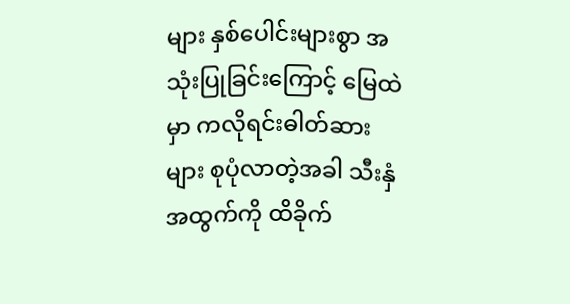များ နှစ်ပေါင်းများစွာ အသုံးပြုခြင်းကြောင့် မြေထဲမှာ ကလိုရင်းဓါတ်ဆားများ စုပုံလာတဲ့အခါ သီးနှံအထွက်ကို ထိခိုက်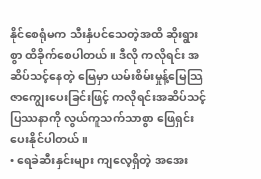နိုင်စေရုံမက သီးနှံပင်သေတဲ့အထိ ဆိုးရွားစွာ ထိခိုက်စေပါတယ်။ ဒီလို ကလိုရင်း အဆိပ်သင့်နေတဲ့ မြေမှာ ယမ်းစိမ်းမှုန့်မြေသြဇာကျွေးပေးခြင်းဖြင့် ကလိုရင်းအဆိပ်သင့် ပြဿနာကို လွယ်ကူသက်သာစွာ ဖြေရှင်းပေးနိုင်ပါတယ်။
• ရေခဲဆီးနှင်းများ ကျလေ့ရှိတဲ့ အအေး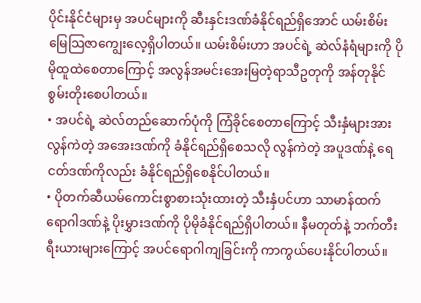ပိုင်းနိုင်ငံများမှ အပင်များကို ဆီးနှင်းဒဏ်ခံနိုင်ရည်ရှိအောင် ယမ်းစိမ်းမြေသြဇာကျွေးလေ့ရှိပါတယ်။ ယမ်းစိမ်းဟာ အပင်ရဲ့ ဆဲလ်နံရံများကို ပိုမိုထူထဲစေတာကြောင့် အလွန်အမင်းအေးမြတဲ့ရာသီဥတုကို အန်တုနိုင်စွမ်းတိုးစေပါတယ်။
• အပင်ရဲ့ ဆဲလ်တည်ဆောက်ပုံကို ကြံခိုင်စေတာကြောင့် သီးနှံများအား လွန်ကဲတဲ့ အအေးဒဏ်ကို ခံနိုင်ရည်ရှိစေသလို လွန်ကဲတဲ့ အပူဒဏ်နဲ့ ရေငတ်ဒဏ်ကိုလည်း ခံနိုင်ရည်ရှိစေနိုင်ပါတယ်။
• ပိုတက်ဆီယမ်ကောင်းစွာစားသုံးထားတဲ့ သီးနှံပင်ဟာ သာမာန်ထက် ရောဂါဒဏ်နဲ့ ပိုးမွှားဒဏ်ကို ပိုမိုခံနိုင်ရည်ရှိပါတယ်။ နီမတုတ်နဲ့ ဘက်တီးရီးယားများကြောင့် အပင်ရောဂါကျခြင်းကို ကာကွယ်ပေးနိုင်ပါတယ်။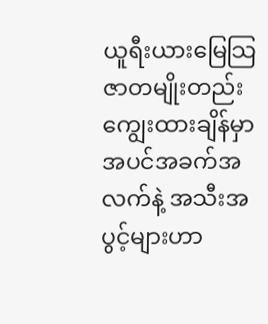ယူရီးယားမြေသြဇာတမျိုးတည်း ကျွေးထားချိန်မှာ အပင်အခက်အလက်နဲ့ အသီးအပွင့်များဟာ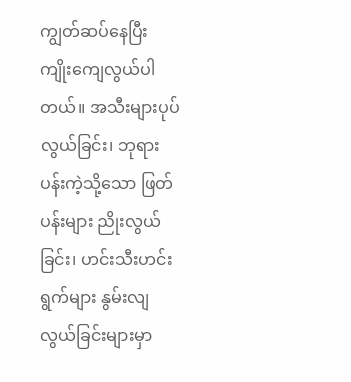ကျွတ်ဆပ်နေပြီး ကျိုးကျေလွယ်ပါတယ်။ အသီးများပုပ်လွယ်ခြင်း၊ ဘုရားပန်းကဲ့သို့သော ဖြတ်ပန်းများ ညိုးလွယ်ခြင်း၊ ဟင်းသီးဟင်းရွက်များ နွမ်းလျလွယ်ခြင်းများမှာ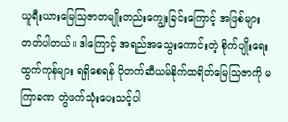ယူရီးယားမြေသြဇာတမျိုးတည်းကျွေးခြင်းကြောင့် အဖြစ်များတတ်ပါတယ်။ ဒါကြောင့် အရည်အသွေးကောင်းတဲ့ စိုက်ပျိုးရေးထွက်ကုန်များ ရရှိစေရန် ပိုတက်ဆီယမ်နိုက်ထရိတ်မြေသြဇာကို မကြာခဏ တွဲဖက်သုံးပေးသင့်ပါ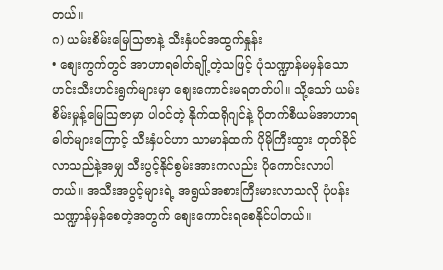တယ်။
ဂ) ယမ်းစိမ်းမြေသြဇာနဲ့ သီးနှံပင်အထွက်နှုန်း
• စျေးကွက်တွင် အာဟာရဓါတ်ချို့တဲ့သဖြင့် ပုံသဏ္ဍာန်မမှန်သော ဟင်းသီးဟင်းရွက်များမှာ စျေးကောင်းမရတတ်ပါ။ သို့သော် ယမ်းစိမ်းမှုန့်မြေသြဇာမှာ ပါဝင်တဲ့ နိုက်ထရိုဂျင်နဲ့ ပိုတက်စီယမ်အာဟာရဓါတ်များကြောင့် သီးနှံပင်ဟာ သာမာန်ထက် ပိုမိုကြီးထွား တုတ်ခိုင်လာသည်နဲ့အမျှ သီးပွင့်နိုင်စွမ်းအားကလည်း ပိုကောင်းလာပါတယ်။ အသီးအပွင့်များရဲ့ အရွယ်အစားကြီးမားလာသလို ပုံပန်းသဏ္ဍာန်မှန်စေတဲ့အတွက် စျေးကောင်းရစေနိုင်ပါတယ်။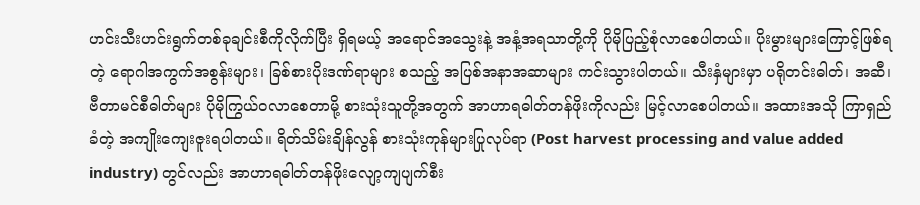ဟင်းသီးဟင်းရွက်တစ်ခုချင်းစီကိုလိုက်ပြီး ရှိရမယ့် အရောင်အသွေးနဲ့ အနံ့အရသာတို့ကို ပိုမိုပြည့်စုံလာစေပါတယ်။ ပိုးမွားများကြောင့်ဖြစ်ရတဲ့ ရောဂါအကွက်အစွန်းများ၊ ခြစ်စားပိုးဒဏ်ရာများ စသည့် အပြစ်အနာအဆာများ ကင်းသွားပါတယ်။ သီးနှံများမှာ ပရိုတင်းဓါတ်၊ အဆီ၊ ဗီတာမင်စီဓါတ်များ ပိုမိုကြွယ်ဝလာစေတာမို့ စားသုံးသူတို့အတွက် အာဟာရဓါတ်တန်ဖိုးကိုလည်း မြင့်လာစေပါတယ်။ အထားအသို ကြာရှည်ခံတဲ့ အကျိုးကျေးဇူးရပါတယ်။ ရိတ်သိမ်းချိန်လွန် စားသုံးကုန်များပြုလုပ်ရာ (Post harvest processing and value added industry) တွင်လည်း အာဟာရဓါတ်တန်ဖိုးလျော့ကျပျက်စီး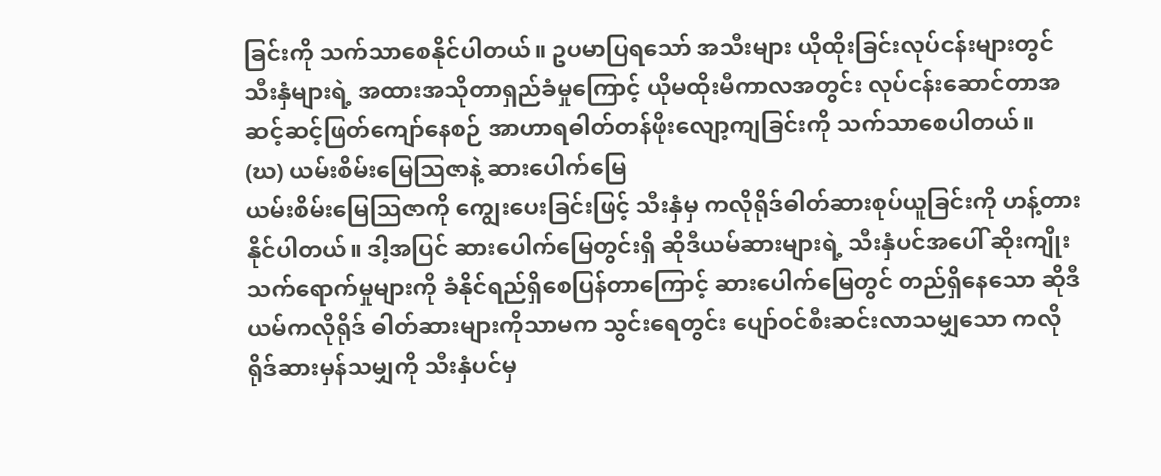ခြင်းကို သက်သာစေနိုင်ပါတယ်။ ဥပမာပြရသော် အသီးများ ယိုထိုးခြင်းလုပ်ငန်းများတွင် သီးနှံများရဲ့ အထားအသိုတာရှည်ခံမှုကြောင့် ယိုမထိုးမီကာလအတွင်း လုပ်ငန်းဆောင်တာအဆင့်ဆင့်ဖြတ်ကျော်နေစဉ် အာဟာရဓါတ်တန်ဖိုးလျော့ကျခြင်းကို သက်သာစေပါတယ်။
(ဃ) ယမ်းစိမ်းမြေသြဇာနဲ့ ဆားပေါက်မြေ
ယမ်းစိမ်းမြေသြဇာကို ကျွေးပေးခြင်းဖြင့် သီးနှံမှ ကလိုရိုဒ်ဓါတ်ဆားစုပ်ယူခြင်းကို ဟန့်တားနိုင်ပါတယ်။ ဒါ့အပြင် ဆားပေါက်မြေတွင်းရှိ ဆိုဒီယမ်ဆားများရဲ့ သီးနှံပင်အပေါ် ဆိုးကျိုးသက်ရောက်မှုများကို ခံနိုင်ရည်ရှိစေပြန်တာကြောင့် ဆားပေါက်မြေတွင် တည်ရှိနေသော ဆိုဒီယမ်ကလိုရိုဒ် ဓါတ်ဆားများကိုသာမက သွင်းရေတွင်း ပျော်ဝင်စီးဆင်းလာသမျှသော ကလိုရိုဒ်ဆားမှန်သမျှကို သီးနှံပင်မှ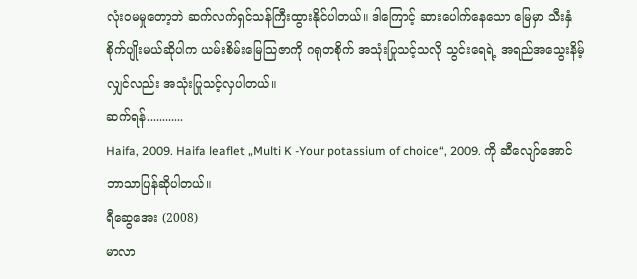လုံးဝမမှုတော့ဘဲ ဆက်လက်ရှင်သန်ကြီးထွားနိုင်ပါတယ်။ ဒါကြောင့် ဆားပေါက်နေသော မြေမှာ သီးနှံစိုက်ပျိုးမယ်ဆိုပါက ယမ်းစိမ်းမြေသြဇာကို ဂရုတစိုက် အသုံးပြုသင့်သလို သွင်းရေရဲ့ အရည်အသွေးနိမ့်လျှင်လည်း အသုံးပြုသင့်လှပါတယ်။
ဆက်ရန်............
Haifa, 2009. Haifa leaflet „Multi K -Your potassium of choice“, 2009. ကို ဆီလျော်အောင် ဘာသာပြန်ဆိုပါတယ်။
ရီဆွေအေး (2008)
မာလာ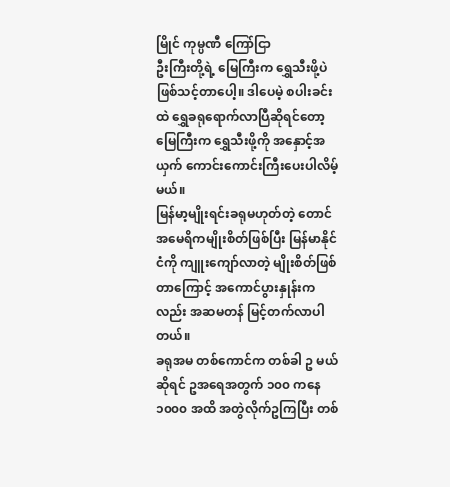မြိုင် ကုမ္ပဏီ ကြော်ငြာ
ဦးကြီးတို့ရဲ့ မြေကြီးက ရွှေသီးဖို့ပဲ ဖြစ်သင့်တာပေါ့။ ဒါပေမဲ့ စပါးခင်းထဲ ရွှေခရုရောက်လာပြီဆိုရင်တော့ မြေကြီးက ရွှေသီးဖို့ကို အနှောင့်အယှက် ကောင်းကောင်းကြီးပေးပါလိမ့်မယ်။
မြန်မာ့မျိုးရင်းခရုမဟုတ်တဲ့ တောင်အမေရိကမျိုးစိတ်ဖြစ်ပြီး မြန်မာနိုင်ငံကို ကျူးကျော်လာတဲ့ မျိုးစိတ်ဖြစ်တာကြောင့် အကောင်ပွားနှုန်းကလည်း အဆမတန် မြင့်တက်လာပါတယ်။
ခရုအမ တစ်ကောင်က တစ်ခါ ဥ မယ်ဆိုရင် ဥအရေအတွက် ၁၀၀ ကနေ ၁၀၀၀ အထိ အတွဲလိုက်ဥကြပြီး တစ်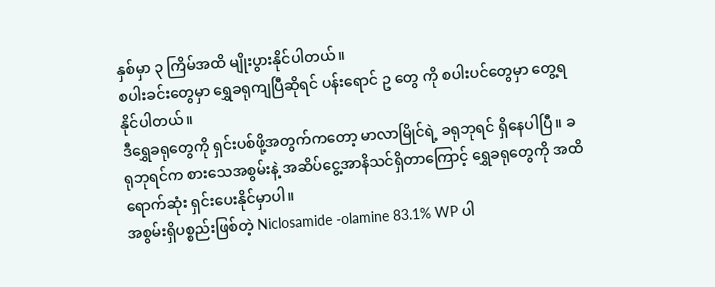နှစ်မှာ ၃ ကြိမ်အထိ မျိုးပွားနိုင်ပါတယ်။
စပါးခင်းတွေမှာ ရွှေခရုကျပြီဆိုရင် ပန်းရောင် ဥ တွေ ကို စပါးပင်တွေမှာ တွေ့ရနိုင်ပါတယ်။
ဒီရွှေခရုတွေကို ရှင်းပစ်ဖို့အတွက်ကတော့ မာလာမြိုင်ရဲ့ ခရုဘုရင် ရှိနေပါပြီ။ ခရုဘုရင်က စားသေအစွမ်းနဲ့ အဆိပ်ငွေ့အာနိသင်ရှိတာကြောင့် ရွှေခရုတွေကို အထိရောက်ဆုံး ရှင်းပေးနိုင်မှာပါ။
အစွမ်းရှိပစ္စည်းဖြစ်တဲ့ Niclosamide -olamine 83.1% WP ပါ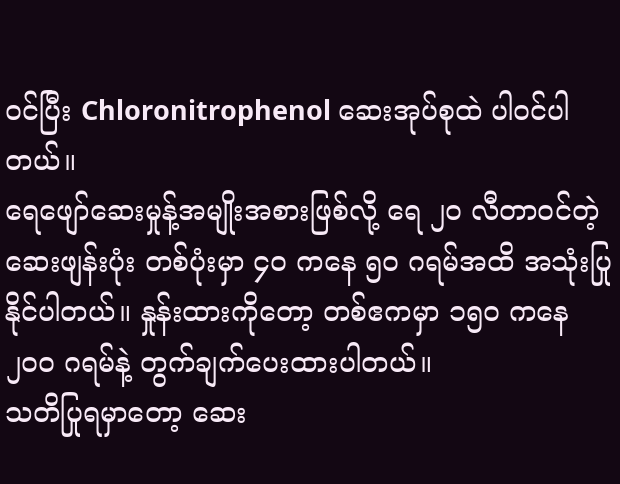ဝင်ပြီး Chloronitrophenol ဆေးအုပ်စုထဲ ပါဝင်ပါတယ်။
ရေဖျော်ဆေးမှုန့်အမျိုးအစားဖြစ်လို့ ရေ ၂၀ လီတာဝင်တဲ့ဆေးဖျန်းပုံး တစ်ပုံးမှာ ၄၀ ကနေ ၅၀ ဂရမ်အထိ အသုံးပြုနိုင်ပါတယ်။ နှုန်းထားကိုတော့ တစ်ဧကမှာ ၁၅၀ ကနေ ၂၀၀ ဂရမ်နဲ့ တွက်ချက်ပေးထားပါတယ်။
သတိပြုရမှာတော့ ဆေး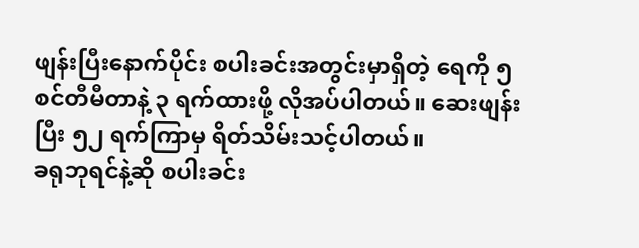ဖျန်းပြီးနောက်ပိုင်း စပါးခင်းအတွင်းမှာရှိတဲ့ ရေကို ၅ စင်တီမီတာနဲ့ ၃ ရက်ထားဖို့ လိုအပ်ပါတယ်။ ဆေးဖျန်းပြီး ၅၂ ရက်ကြာမှ ရိတ်သိမ်းသင့်ပါတယ်။
ခရုဘုရင်နဲ့ဆို စပါးခင်း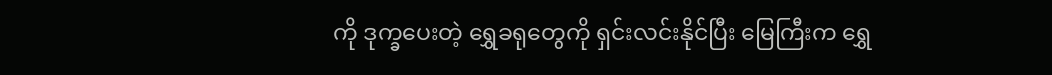ကို ဒုက္ခပေးတဲ့ ရွှေခရုတွေကို ရှင်းလင်းနိုင်ပြီး မြေကြီးက ရွှေ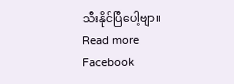သီးနိုင်ပြီပေါ့ဗျာ။
Read more
Facebook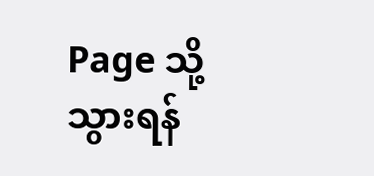Page သို့သွားရန်